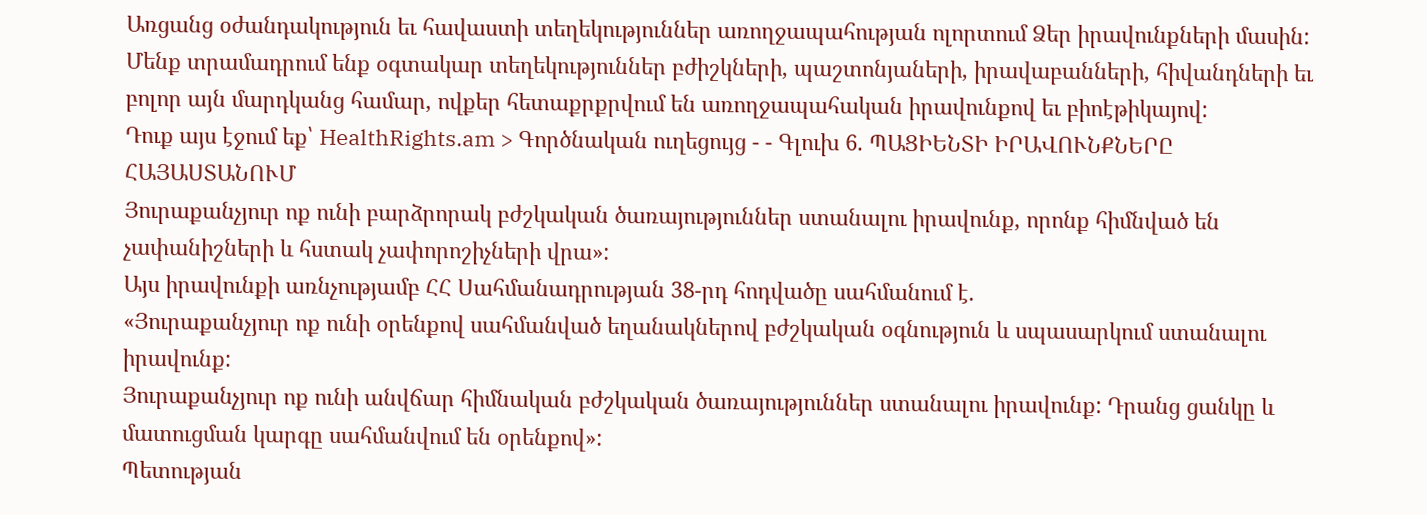Առցանց օժանդակություն եւ հավաստի տեղեկություններ առողջապահության ոլորտում Ձեր իրավունքների մասին:
Մենք տրամադրում ենք օգտակար տեղեկություններ բժիշկների, պաշտոնյաների, իրավաբանների, հիվանդների եւ բոլոր այն մարդկանց համար, ովքեր հետաքրքրվում են առողջապահական իրավունքով եւ բիոէթիկայով:
Դուք այս էջում եք՝ HealthRights.am > Գործնական ուղեցույց - - Գլուխ 6. ՊԱՑԻԵՆՏԻ ԻՐԱՎՈՒՆՔՆԵՐԸ ՀԱՅԱՍՏԱՆՈՒՄ
Յուրաքանչյուր ոք ունի բարձրորակ բժշկական ծառայություններ ստանալու իրավունք, որոնք հիմնված են չափանիշների և հստակ չափորոշիչների վրա»:
Այս իրավունքի առնչությամբ ՀՀ Սահմանադրության 38-րդ հոդվածը սահմանում է.
«Յուրաքանչյուր ոք ունի օրենքով սահմանված եղանակներով բժշկական օգնություն և սպասարկում ստանալու իրավունք:
Յուրաքանչյուր ոք ունի անվճար հիմնական բժշկական ծառայություններ ստանալու իրավունք: Դրանց ցանկը և մատուցման կարգը սահմանվում են օրենքով»:
Պետության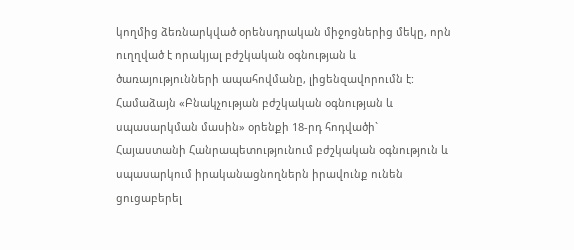կողմից ձեռնարկված օրենսդրական միջոցներից մեկը, որն ուղղված է որակյալ բժշկական օգնության և ծառայությունների ապահովմանը, լիցենզավորումն է: Համաձայն «Բնակչության բժշկական օգնության և սպասարկման մասին» օրենքի 18-րդ հոդվածի`
Հայաստանի Հանրապետությունում բժշկական օգնություն և սպասարկում իրականացնողներն իրավունք ունեն ցուցաբերել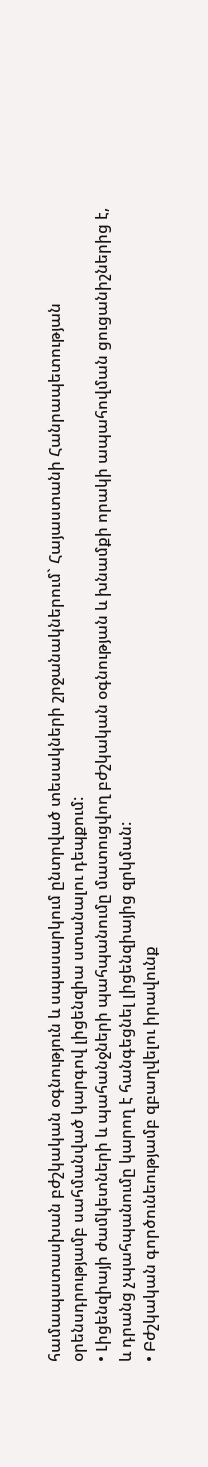համապատասխան բժշկական օգնություն և սպասարկում ընտրված տեսակների շրջանակներում` Հայաստանի Հանրապետության օրենսդրությամբ սահմանված կարգով լիցենզիա ստանալու դեպքում:
• Լիցենզիայի ժամկետների և պահանջների պահպանումը մատուցվող բժշկական օգնության և խնամքի որակի ապահովման ցուցանիշներից է, և դրանց չպահպանումը կարող է հանգեցնել լիցենզիայից զրկման:
• Բժշկական գործունեությամբ զբաղվելու իրավունք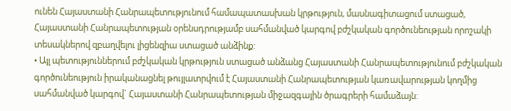ունեն Հայաստանի Հանրապետությունում համապատասխան կրթություն, մասնագիտացում ստացած, Հայաստանի Հանրապետության օրենսդրությամբ սահմանված կարգով բժշկական գործունեության որոշակի տեսակներով զբաղվելու լիցենզիա ստացած անձինք:
• Այլ պետություններում բժշկական կրթություն ստացած անձանց Հայաստանի Հանրապետությունում բժշկական գործունեություն իրականացնել թույլատրվում է Հայաստանի Հանրապետության կառավարության կողմից սահմանված կարգով` Հայաստանի Հանրապետության միջազգային ծրագրերի համաձայն: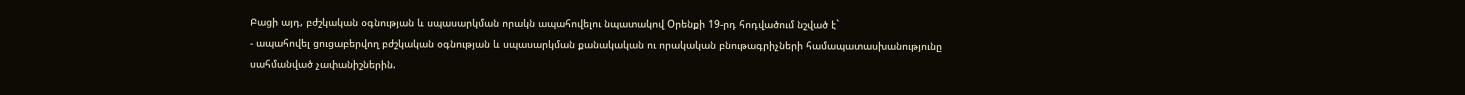Բացի այդ, բժշկական օգնության և սպասարկման որակն ապահովելու նպատակով Oրենքի 19-րդ հոդվածում նշված է`
- ապահովել ցուցաբերվող բժշկական օգնության և սպասարկման քանակական ու որակական բնութագրիչների համապատասխանությունը սահմանված չափանիշներին.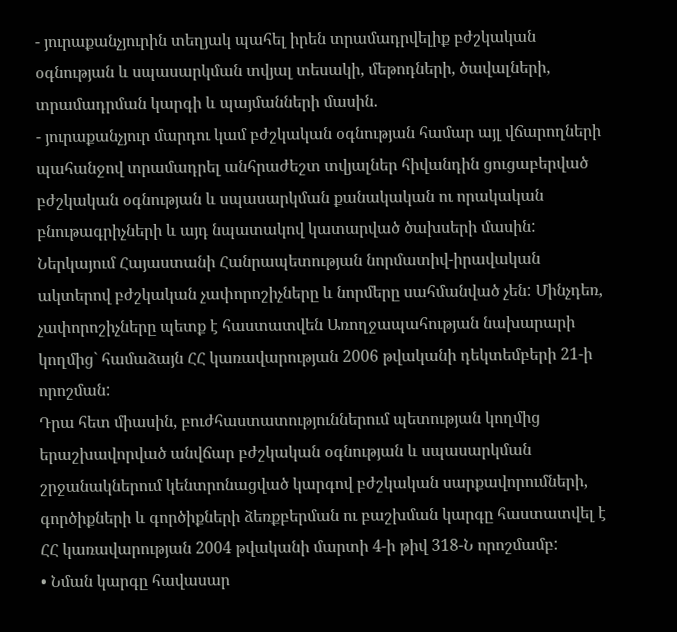- յուրաքանչյուրին տեղյակ պահել իրեն տրամադրվելիք բժշկական օգնության և սպասարկման տվյալ տեսակի, մեթոդների, ծավալների, տրամադրման կարգի և պայմանների մասին.
- յուրաքանչյուր մարդու կամ բժշկական օգնության համար այլ վճարողների պահանջով տրամադրել անհրաժեշտ տվյալներ հիվանդին ցուցաբերված բժշկական օգնության և սպասարկման քանակական ու որակական բնութագրիչների և այդ նպատակով կատարված ծախսերի մասին:
Ներկայում Հայաստանի Հանրապետության նորմատիվ-իրավական ակտերով բժշկական չափորոշիչները և նորմերը սահմանված չեն: Մինչդեռ, չափորոշիչները պետք է հաստատվեն Առողջապահության նախարարի կողմից` համաձայն ՀՀ կառավարության 2006 թվականի դեկտեմբերի 21-ի որոշման:
Դրա հետ միասին, բուժհաստատություններում պետության կողմից երաշխավորված անվճար բժշկական օգնության և սպասարկման շրջանակներում կենտրոնացված կարգով բժշկական սարքավորումների, գործիքների և գործիքների ձեռքբերման ու բաշխման կարգը հաստատվել է ՀՀ կառավարության 2004 թվականի մարտի 4-ի թիվ 318-Ն որոշմամբ:
• Նման կարգը հավասար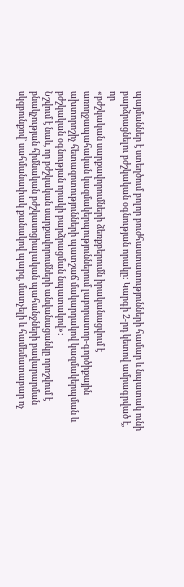պայմաններ է ստեղծում բոլոր բուժհաստատությունների համար և նպատակ ունի բարձրացնելու բժշկական օգնության որակը: Կարգի 2-րդ կետով ամրագրված է, որ
«բժշկական սարքավորումների ձեռքբերումն իրականացվում է առողջապահական կազմակերպություններում լաբորատոր-գործիքային ախտորոշիչ հետազոտությունների պատշաճ մակարդակով կազմակերպման և բժշկական օգնության որակի բարձրացման նպատակով»:
Նշվում է նաև, որ բժշկական սարքավորումների անվանացանկը որոշվում է բնակչության հիմնական բժշկասոցիալական պահանջների բավարարման սկզբունքով` սահմանափակ քանակով պարզ, մատչելի և համեմատաբար ոչ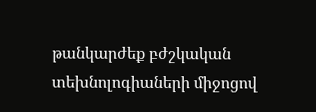թանկարժեք բժշկական տեխնոլոգիաների միջոցով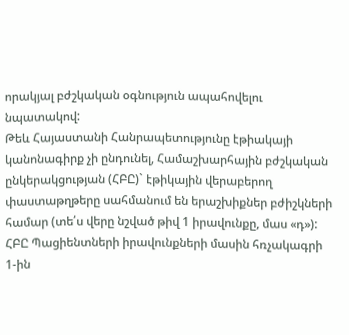որակյալ բժշկական օգնություն ապահովելու նպատակով:
Թեև Հայաստանի Հանրապետությունը էթիակայի կանոնագիրք չի ընդունել, Համաշխարհային բժշկական ընկերակցության (ՀԲԸ)` էթիկային վերաբերող փաստաթղթերը սահմանում են երաշխիքներ բժիշկների համար (տե՛ս վերը նշված թիվ 1 իրավունքը, մաս «դ»): ՀԲԸ Պացիենտների իրավունքների մասին հռչակագրի 1-ին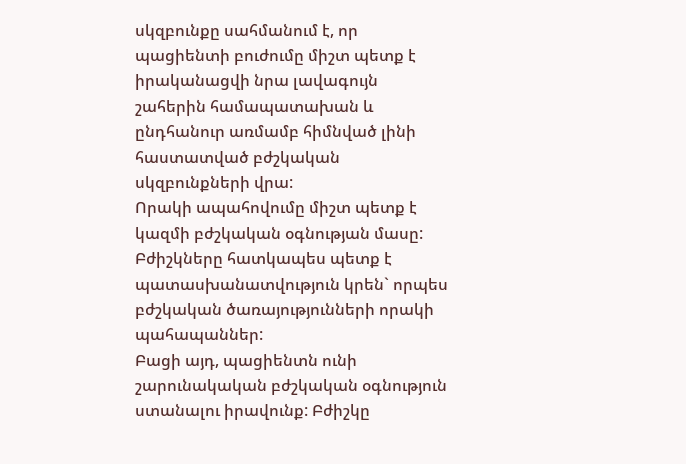սկզբունքը սահմանում է, որ պացիենտի բուժումը միշտ պետք է իրականացվի նրա լավագույն շահերին համապատախան և ընդհանուր առմամբ հիմնված լինի հաստատված բժշկական սկզբունքների վրա:
Որակի ապահովումը միշտ պետք է կազմի բժշկական օգնության մասը: Բժիշկները հատկապես պետք է պատասխանատվություն կրեն` որպես բժշկական ծառայությունների որակի պահապաններ:
Բացի այդ, պացիենտն ունի շարունակական բժշկական օգնություն ստանալու իրավունք: Բժիշկը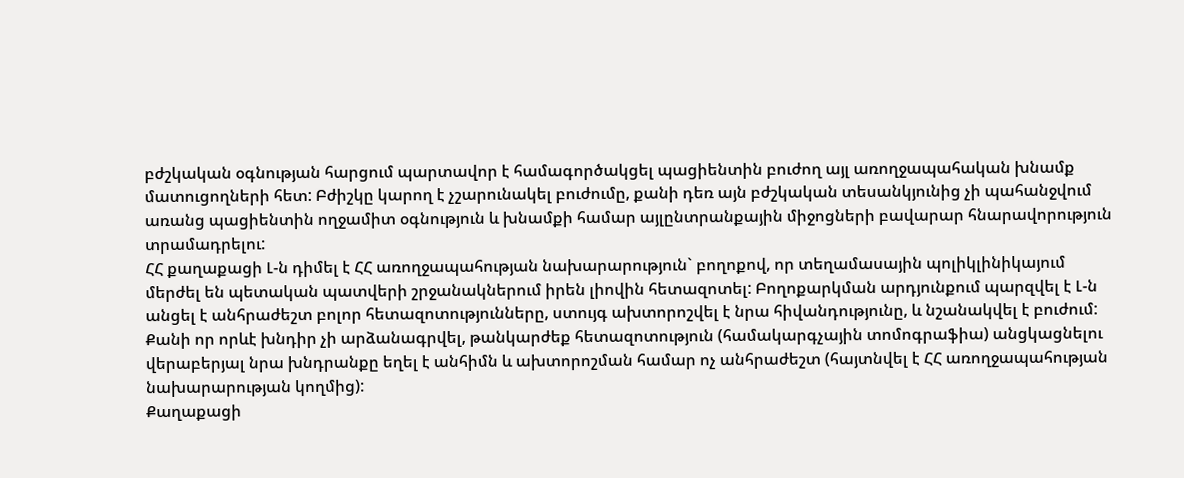բժշկական օգնության հարցում պարտավոր է համագործակցել պացիենտին բուժող այլ առողջապահական խնամք մատուցողների հետ: Բժիշկը կարող է չշարունակել բուժումը, քանի դեռ այն բժշկական տեսանկյունից չի պահանջվում առանց պացիենտին ողջամիտ օգնություն և խնամքի համար այլընտրանքային միջոցների բավարար հնարավորություն տրամադրելու:
ՀՀ քաղաքացի Լ-ն դիմել է ՀՀ առողջապահության նախարարություն` բողոքով, որ տեղամասային պոլիկլինիկայում մերժել են պետական պատվերի շրջանակներում իրեն լիովին հետազոտել: Բողոքարկման արդյունքում պարզվել է Լ-ն անցել է անհրաժեշտ բոլոր հետազոտությունները, ստույգ ախտորոշվել է նրա հիվանդությունը, և նշանակվել է բուժում: Քանի որ որևէ խնդիր չի արձանագրվել, թանկարժեք հետազոտություն (համակարգչային տոմոգրաֆիա) անցկացնելու վերաբերյալ նրա խնդրանքը եղել է անհիմն և ախտորոշման համար ոչ անհրաժեշտ (հայտնվել է ՀՀ առողջապահության նախարարության կողմից):
Քաղաքացի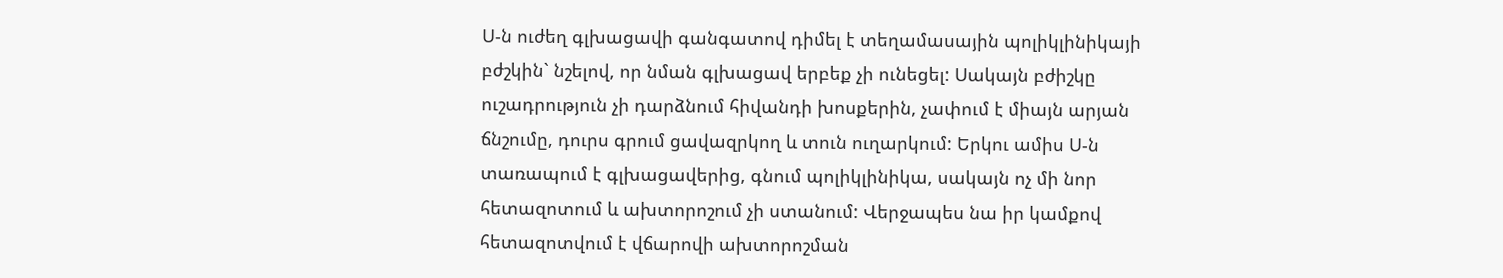Ս-ն ուժեղ գլխացավի գանգատով դիմել է տեղամասային պոլիկլինիկայի բժշկին` նշելով, որ նման գլխացավ երբեք չի ունեցել: Սակայն բժիշկը ուշադրություն չի դարձնում հիվանդի խոսքերին, չափում է միայն արյան ճնշումը, դուրս գրում ցավազրկող և տուն ուղարկում: Երկու ամիս Ս-ն տառապում է գլխացավերից, գնում պոլիկլինիկա, սակայն ոչ մի նոր հետազոտում և ախտորոշում չի ստանում: Վերջապես նա իր կամքով հետազոտվում է վճարովի ախտորոշման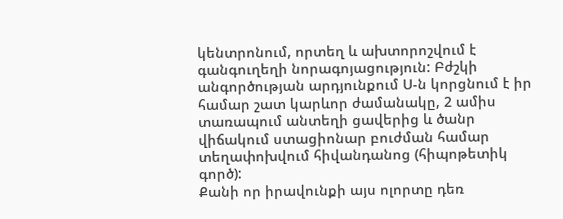կենտրոնում, որտեղ և ախտորոշվում է գանգուղեղի նորագոյացություն: Բժշկի անգործության արդյունքում Ս-ն կորցնում է իր համար շատ կարևոր ժամանակը, 2 ամիս տառապում անտեղի ցավերից և ծանր վիճակում ստացիոնար բուժման համար տեղափոխվում հիվանդանոց (հիպոթետիկ գործ):
Քանի որ իրավունքի այս ոլորտը դեռ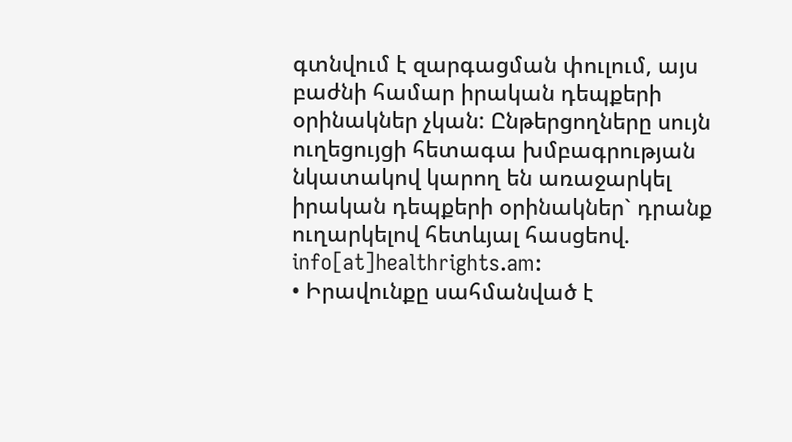գտնվում է զարգացման փուլում, այս բաժնի համար իրական դեպքերի օրինակներ չկան: Ընթերցողները սույն ուղեցույցի հետագա խմբագրության նկատակով կարող են առաջարկել իրական դեպքերի օրինակներ` դրանք ուղարկելով հետևյալ հասցեով. info[at]healthrights.am:
• Իրավունքը սահմանված է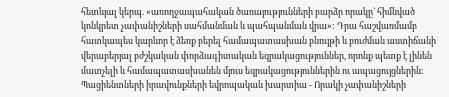հետևյալ կերպ. «առողջապահական ծառայությունների բարձր որակը` հիմնված կոնկրետ չափանիշների սահմանման և պահպանման վրա»: Դրա հաշվառմամբ հատկապես կարևոր է ձեռք բերել համապատասխան բնույթի և բուժման աստիճանի վերաբերյալ բժշկական փորձագիտական եզրակացություններ, որոնք պետք է լինեն մատչելի և համապատասխանեն մյուս եզրակացություններին ու ապացույցներին:
Պացիենտների իրավունքների եվրոպական խարտիա - Որակի չափանիշների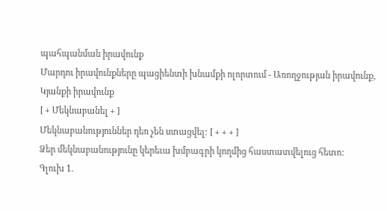պահպանման իրավունք
Մարդու իրավունքները պացիենտի խնամքի ոլորտում - Առողջության իրավունք, Կյանքի իրավունք
[ + Մեկնաբանել + ]
Մեկնաբանություններ դեռ չեն ստացվել: [ + + + ]
Ձեր մեկնաբանությունը կերեւա խմբագրի կողմից հաստատվելուց հետո:
Գլուխ 1.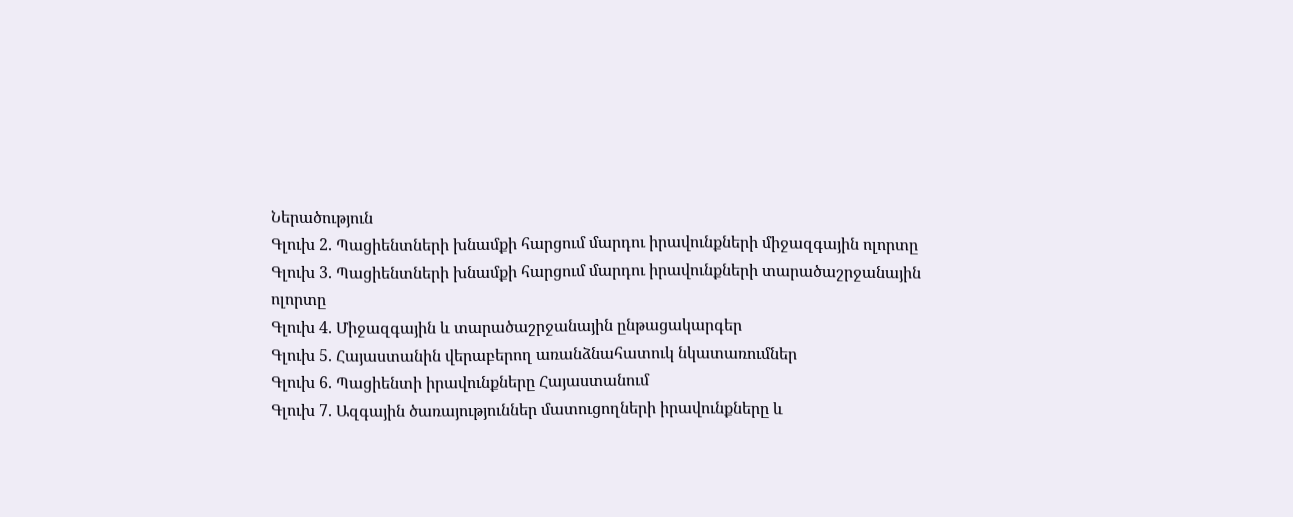Ներածություն
Գլուխ 2. Պացիենտների խնամքի հարցում մարդու իրավունքների միջազգային ոլորտը
Գլուխ 3. Պացիենտների խնամքի հարցում մարդու իրավունքների տարածաշրջանային ոլորտը
Գլուխ 4. Միջազգային և տարածաշրջանային ընթացակարգեր
Գլուխ 5. Հայաստանին վերաբերող առանձնահատուկ նկատառումներ
Գլուխ 6. Պացիենտի իրավունքները Հայաստանում
Գլուխ 7. Ազգային ծառայություններ մատուցողների իրավունքները և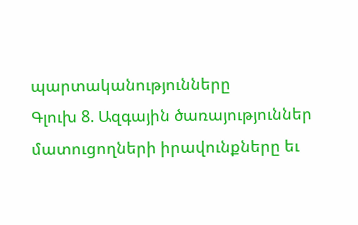պարտականությունները
Գլուխ 8. Ազգային ծառայություններ մատուցողների իրավունքները եւ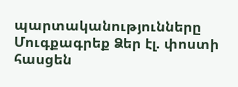պարտականությունները
Մուգքագրեք Ձեր էլ. փոստի հասցեն